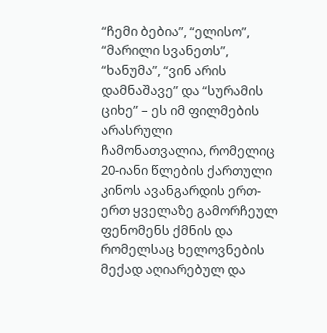“ჩემი ბებია”, “ელისო”, “მარილი სვანეთს”, “ხანუმა”, “ვინ არის დამნაშავე” და “სურამის ციხე” – ეს იმ ფილმების არასრული ჩამონათვალია, რომელიც 20-იანი წლების ქართული კინოს ავანგარდის ერთ-ერთ ყველაზე გამორჩეულ ფენომენს ქმნის და რომელსაც ხელოვნების მექად აღიარებულ და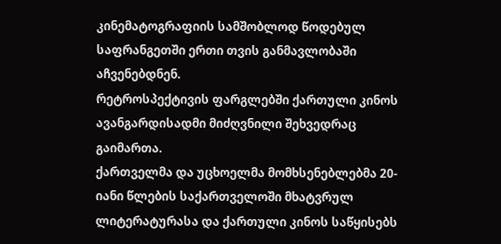კინემატოგრაფიის სამშობლოდ წოდებულ საფრანგეთში ერთი თვის განმავლობაში აჩვენებდნენ.
რეტროსპექტივის ფარგლებში ქართული კინოს ავანგარდისადმი მიძღვნილი შეხვედრაც გაიმართა.
ქართველმა და უცხოელმა მომხსენებლებმა 20-იანი წლების საქართველოში მხატვრულ ლიტერატურასა და ქართული კინოს საწყისებს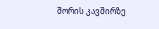შორის კავშირზე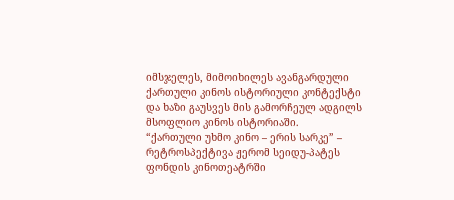იმსჯელეს, მიმოიხილეს ავანგარდული ქართული კინოს ისტორიული კონტექსტი და ხაზი გაუსვეს მის გამორჩეულ ადგილს მსოფლიო კინოს ისტორიაში.
“ქართული უხმო კინო – ერის სარკე” – რეტროსპექტივა ჟერომ სეიდუ-პატეს ფონდის კინოთეატრში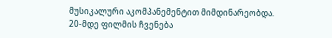მუსიკალური აკომპანემენტით მიმდინარეობდა.
20-მდე ფილმის ჩვენება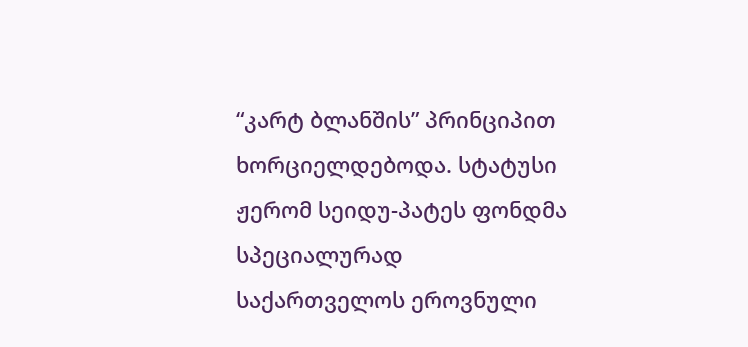“კარტ ბლანშის” პრინციპით ხორციელდებოდა. სტატუსი ჟერომ სეიდუ-პატეს ფონდმა სპეციალურად საქართველოს ეროვნული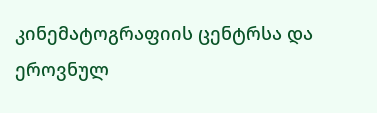კინემატოგრაფიის ცენტრსა და ეროვნულ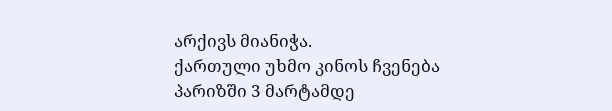არქივს მიანიჭა.
ქართული უხმო კინოს ჩვენება პარიზში 3 მარტამდე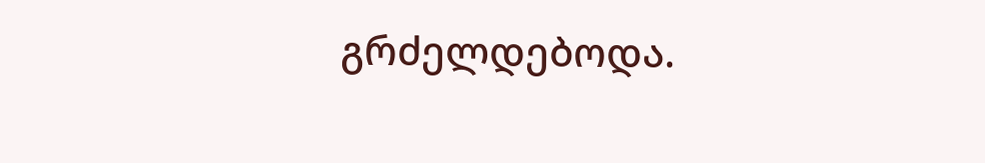გრძელდებოდა.